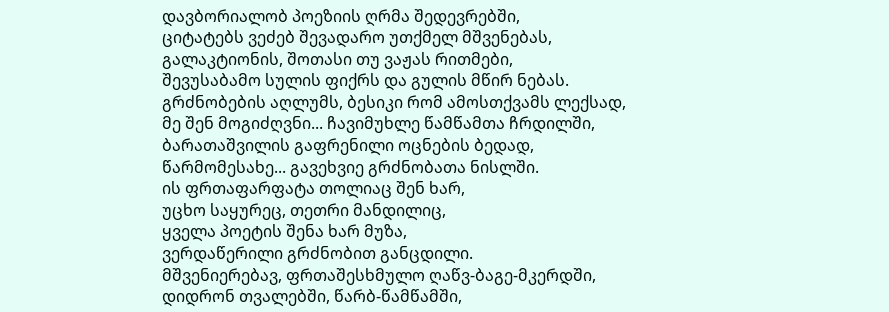დავბორიალობ პოეზიის ღრმა შედევრებში,
ციტატებს ვეძებ შევადარო უთქმელ მშვენებას,
გალაკტიონის, შოთასი თუ ვაჟას რითმები,
შევუსაბამო სულის ფიქრს და გულის მწირ ნებას.
გრძნობების აღლუმს, ბესიკი რომ ამოსთქვამს ლექსად,
მე შენ მოგიძღვნი... ჩავიმუხლე წამწამთა ჩრდილში,
ბარათაშვილის გაფრენილი ოცნების ბედად,
წარმომესახე... გავეხვიე გრძნობათა ნისლში.
ის ფრთაფარფატა თოლიაც შენ ხარ,
უცხო საყურეც, თეთრი მანდილიც,
ყველა პოეტის შენა ხარ მუზა,
ვერდაწერილი გრძნობით განცდილი.
მშვენიერებავ, ფრთაშესხმულო ღაწვ-ბაგე-მკერდში,
დიდრონ თვალებში, წარბ-წამწამში,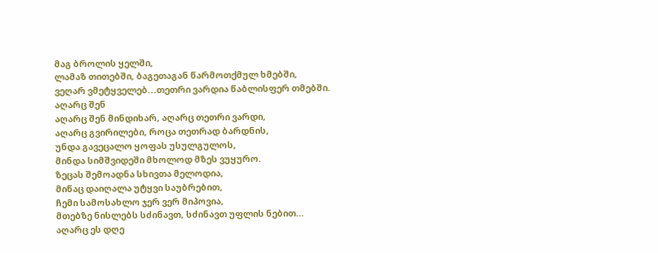მაგ ბროლის ყელში,
ლამაზ თითებში, ბაგეთაგან წარმოთქმულ ხმებში,
ვეღარ ვმეტყველებ...თეთრი ვარდია წაბლისფერ თმებში.
აღარც შენ
აღარც შენ მინდიხარ, აღარც თეთრი ვარდი,
აღარც გვირილები, როცა თეთრად ბარდნის,
უნდა გავეცალო ყოფას უსულგულოს,
მინდა სიმშვიდეში მხოლოდ მზეს ვუყურო.
ზეცას შემოადნა სხივთა მელოდია,
მიწაც დაიღალა უტყვი საუბრებით,
ჩემი სამოსახლო ჯერ ვერ მიპოვია,
მთებზე ნისლებს სძინავთ, სძინავთ უფლის ნებით…
აღარც ეს დღე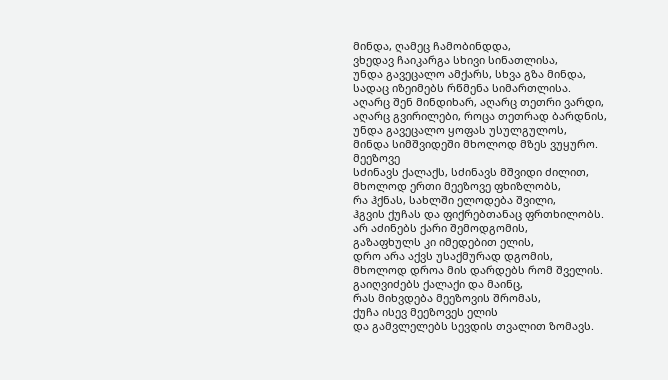მინდა, ღამეც ჩამობინდდა,
ვხედავ ჩაიკარგა სხივი სინათლისა,
უნდა გავეცალო ამქარს, სხვა გზა მინდა,
სადაც იზეიმებს რწმენა სიმართლისა.
აღარც შენ მინდიხარ, აღარც თეთრი ვარდი,
აღარც გვირილები, როცა თეთრად ბარდნის,
უნდა გავეცალო ყოფას უსულგულოს,
მინდა სიმშვიდეში მხოლოდ მზეს ვუყურო.
მეეზოვე
სძინავს ქალაქს, სძინავს მშვიდი ძილით,
მხოლოდ ერთი მეეზოვე ფხიზლობს,
რა ჰქნას, სახლში ელოდება შვილი,
ჰგვის ქუჩას და ფიქრებთანაც ფრთხილობს.
არ აძინებს ქარი შემოდგომის,
გაზაფხულს კი იმედებით ელის,
დრო არა აქვს უსაქმურად დგომის,
მხოლოდ დროა მის დარდებს რომ შველის.
გაიღვიძებს ქალაქი და მაინც,
რას მიხვდება მეეზოვის შრომას,
ქუჩა ისევ მეეზოვეს ელის
და გამვლელებს სევდის თვალით ზომავს.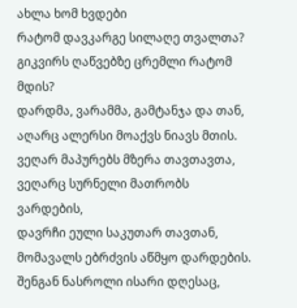ახლა ხომ ხვდები
რატომ დავკარგე სილაღე თვალთა?
გიკვირს ღაწვებზე ცრემლი რატომ მდის?
დარდმა, ვარამმა, გამტანჯა და თან,
აღარც ალერსი მოაქვს ნიავს მთის.
ვეღარ მაპურებს მზერა თავთავთა,
ვეღარც სურნელი მათრობს ვარდების,
დავრჩი ეული საკუთარ თავთან,
მომავალს ებრძვის აწმყო დარდების.
შენგან ნასროლი ისარი დღესაც,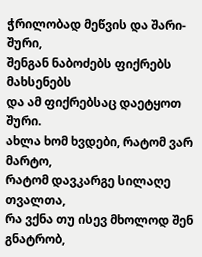ჭრილობად მეწვის და შარი-შური,
შენგან ნაბოძებს ფიქრებს მახსენებს
და ამ ფიქრებსაც დაეტყოთ შური.
ახლა ხომ ხვდები, რატომ ვარ მარტო,
რატომ დავკარგე სილაღე თვალთა,
რა ვქნა თუ ისევ მხოლოდ შენ გნატრობ,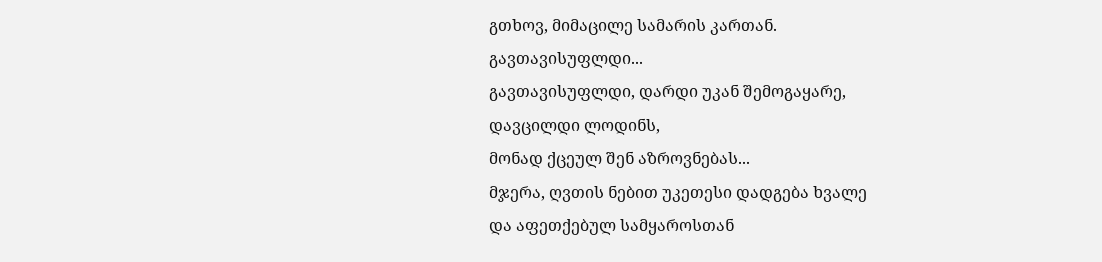გთხოვ, მიმაცილე სამარის კართან.
გავთავისუფლდი...
გავთავისუფლდი, დარდი უკან შემოგაყარე,
დავცილდი ლოდინს,
მონად ქცეულ შენ აზროვნებას...
მჯერა, ღვთის ნებით უკეთესი დადგება ხვალე
და აფეთქებულ სამყაროსთან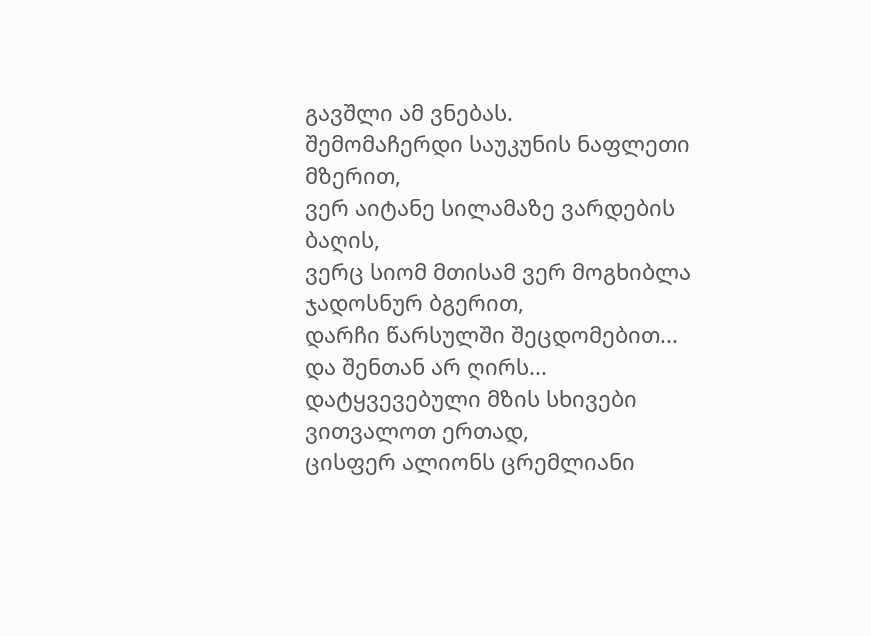გავშლი ამ ვნებას.
შემომაჩერდი საუკუნის ნაფლეთი მზერით,
ვერ აიტანე სილამაზე ვარდების ბაღის,
ვერც სიომ მთისამ ვერ მოგხიბლა ჯადოსნურ ბგერით,
დარჩი წარსულში შეცდომებით...
და შენთან არ ღირს...
დატყვევებული მზის სხივები ვითვალოთ ერთად,
ცისფერ ალიონს ცრემლიანი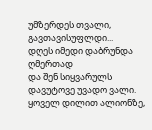უმზერდეს თვალი,
გავთავისუფლდი...
დღეს იმედი დაბრუნდა ღმერთად
და შენ სიყვარულს დავუტოვე უვადო ვალი.
ყოველ დილით ალიონზე,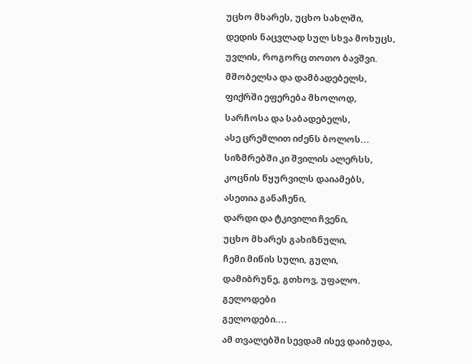უცხო მხარეს, უცხო სახლში,
დედის ნაცვლად სულ სხვა მოხუცს,
უვლის, როგორც თოთო ბავშვი.
მშობელსა და დამბადებელს,
ფიქრში ეფერება მხოლოდ,
სარჩოსა და საბადებელს,
ასე ცრემლით იძენს ბოლოს...
სიზმრებში კი შვილის ალერსს,
კოცნის წყურვილს დაიამებს,
ასეთია განაჩენი,
დარდი და ტკივილი ჩვენი,
უცხო მხარეს გახიზნული,
ჩემი მიწის სული, გული,
დამიბრუნე, გთხოვ, უფალო.
გელოდები
გელოდები....
ამ თვალებში სევდამ ისევ დაიბუდა,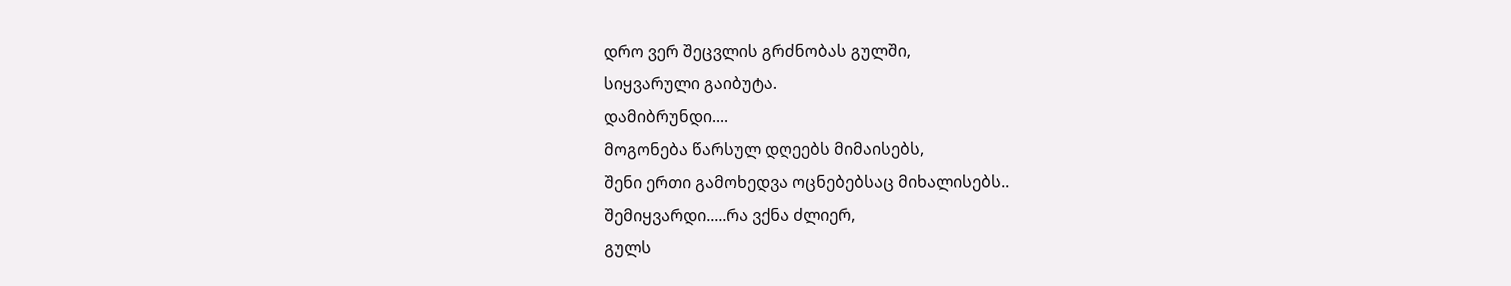დრო ვერ შეცვლის გრძნობას გულში,
სიყვარული გაიბუტა.
დამიბრუნდი....
მოგონება წარსულ დღეებს მიმაისებს,
შენი ერთი გამოხედვა ოცნებებსაც მიხალისებს..
შემიყვარდი.....რა ვქნა ძლიერ,
გულს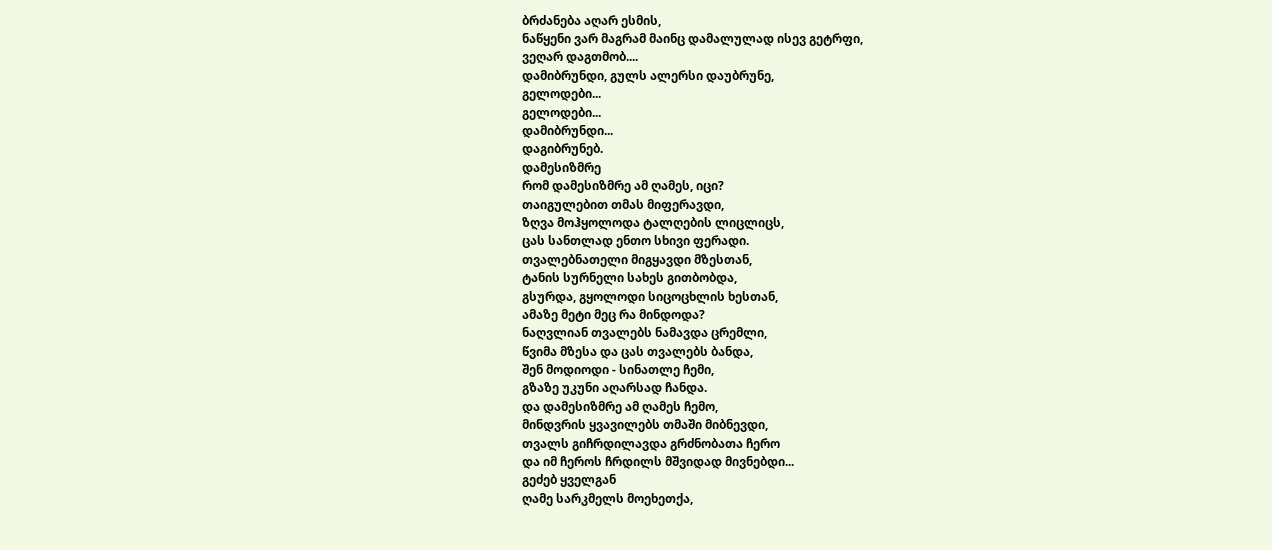ბრძანება აღარ ესმის,
ნაწყენი ვარ მაგრამ მაინც დამალულად ისევ გეტრფი,
ვეღარ დაგთმობ....
დამიბრუნდი, გულს ალერსი დაუბრუნე,
გელოდები...
გელოდები...
დამიბრუნდი...
დაგიბრუნებ.
დამესიზმრე
რომ დამესიზმრე ამ ღამეს, იცი?
თაიგულებით თმას მიფერავდი,
ზღვა მოჰყოლოდა ტალღების ლიცლიცს,
ცას სანთლად ენთო სხივი ფერადი.
თვალებნათელი მიგყავდი მზესთან,
ტანის სურნელი სახეს გითბობდა,
გსურდა, გყოლოდი სიცოცხლის ხესთან,
ამაზე მეტი მეც რა მინდოდა?
ნაღვლიან თვალებს ნამავდა ცრემლი,
წვიმა მზესა და ცას თვალებს ბანდა,
შენ მოდიოდი - სინათლე ჩემი,
გზაზე უკუნი აღარსად ჩანდა.
და დამესიზმრე ამ ღამეს ჩემო,
მინდვრის ყვავილებს თმაში მიბნევდი,
თვალს გიჩრდილავდა გრძნობათა ჩერო
და იმ ჩეროს ჩრდილს მშვიდად მივნებდი...
გეძებ ყველგან
ღამე სარკმელს მოეხეთქა,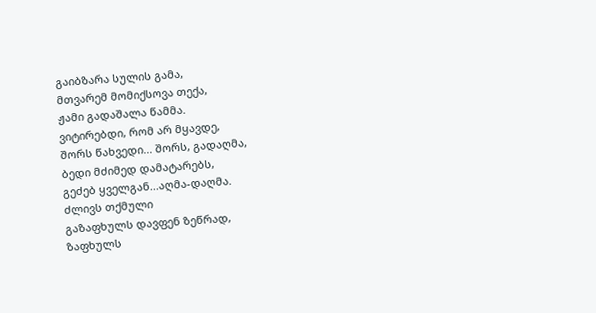გაიბზარა სულის გამა,
მთვარემ მომიქსოვა თექა,
ჟამი გადაშალა წამმა.
ვიტირებდი, რომ არ მყავდე,
შორს წახვედი... შორს, გადაღმა,
ბედი მძიმედ დამატარებს,
გეძებ ყველგან...აღმა-დაღმა.
ძლივს თქმული
გაზაფხულს დავფენ ზეწრად,
ზაფხულს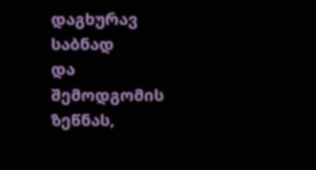დაგხურავ საბნად
და შემოდგომის ზეწნას,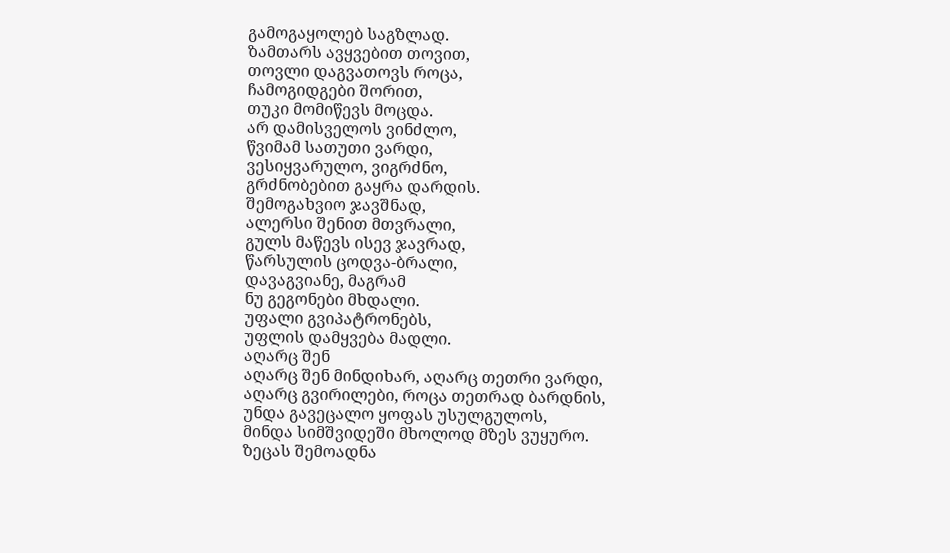გამოგაყოლებ საგზლად.
ზამთარს ავყვებით თოვით,
თოვლი დაგვათოვს როცა,
ჩამოგიდგები შორით,
თუკი მომიწევს მოცდა.
არ დამისველოს ვინძლო,
წვიმამ სათუთი ვარდი,
ვესიყვარულო, ვიგრძნო,
გრძნობებით გაყრა დარდის.
შემოგახვიო ჯავშნად,
ალერსი შენით მთვრალი,
გულს მაწევს ისევ ჯავრად,
წარსულის ცოდვა-ბრალი,
დავაგვიანე, მაგრამ
ნუ გეგონები მხდალი.
უფალი გვიპატრონებს,
უფლის დამყვება მადლი.
აღარც შენ
აღარც შენ მინდიხარ, აღარც თეთრი ვარდი,
აღარც გვირილები, როცა თეთრად ბარდნის,
უნდა გავეცალო ყოფას უსულგულოს,
მინდა სიმშვიდეში მხოლოდ მზეს ვუყურო.
ზეცას შემოადნა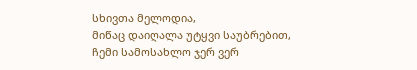სხივთა მელოდია,
მიწაც დაიღალა უტყვი საუბრებით,
ჩემი სამოსახლო ჯერ ვერ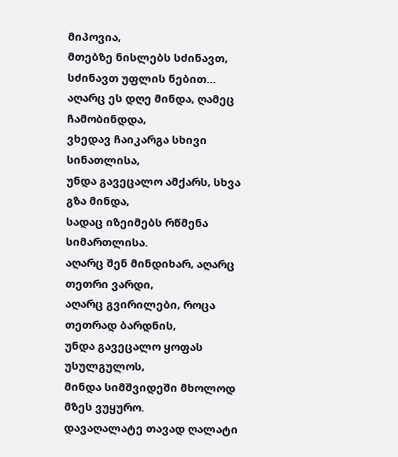მიპოვია,
მთებზე ნისლებს სძინავთ, სძინავთ უფლის ნებით…
აღარც ეს დღე მინდა, ღამეც ჩამობინდდა,
ვხედავ ჩაიკარგა სხივი სინათლისა,
უნდა გავეცალო ამქარს, სხვა გზა მინდა,
სადაც იზეიმებს რწმენა სიმართლისა.
აღარც შენ მინდიხარ, აღარც თეთრი ვარდი,
აღარც გვირილები, როცა თეთრად ბარდნის,
უნდა გავეცალო ყოფას უსულგულოს,
მინდა სიმშვიდეში მხოლოდ მზეს ვუყურო.
დავაღალატე თავად ღალატი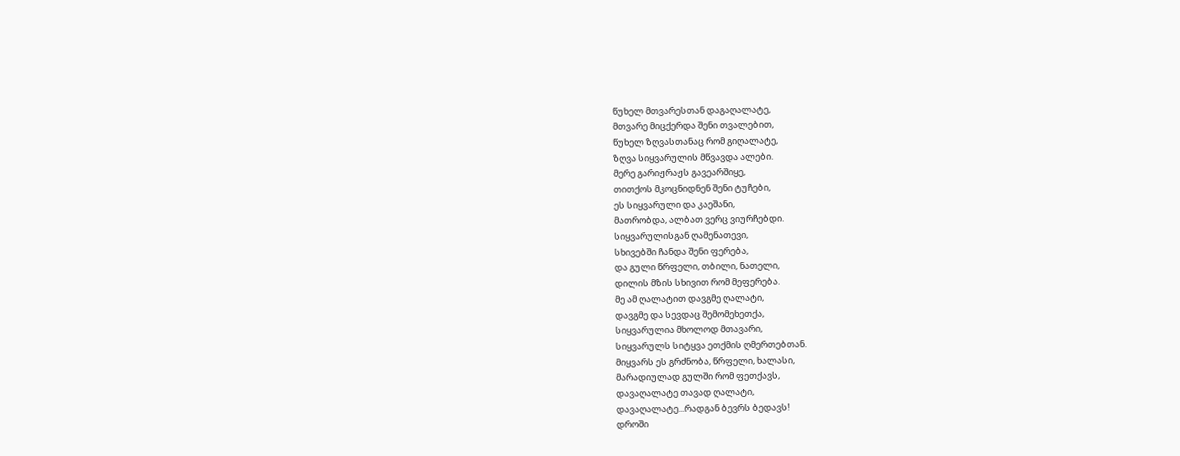წუხელ მთვარესთან დაგაღალატე,
მთვარე მიცქერდა შენი თვალებით,
წუხელ ზღვასთანაც რომ გიღალატე,
ზღვა სიყვარულის მწვავდა ალები.
მერე გარიჟრაჟს გავეარშიყე,
თითქოს მკოცნიდნენ შენი ტუჩები,
ეს სიყვარული და კაეშანი,
მათრობდა, ალბათ ვერც ვიურჩებდი.
სიყვარულისგან ღამენათევი,
სხივებში ჩანდა შენი ფერება,
და გული წრფელი, თბილი, ნათელი,
დილის მზის სხივით რომ მეფერება.
მე ამ ღალატით დავგმე ღალატი,
დავგმე და სევდაც შემომეხეთქა,
სიყვარულია მხოლოდ მთავარი,
სიყვარულს სიტყვა ეთქმის ღმერთებთან.
მიყვარს ეს გრძნობა, წრფელი, ხალასი,
მარადიულად გულში რომ ფეთქავს,
დავაღალატე თავად ღალატი,
დავაღალატე...რადგან ბევრს ბედავს!
დროში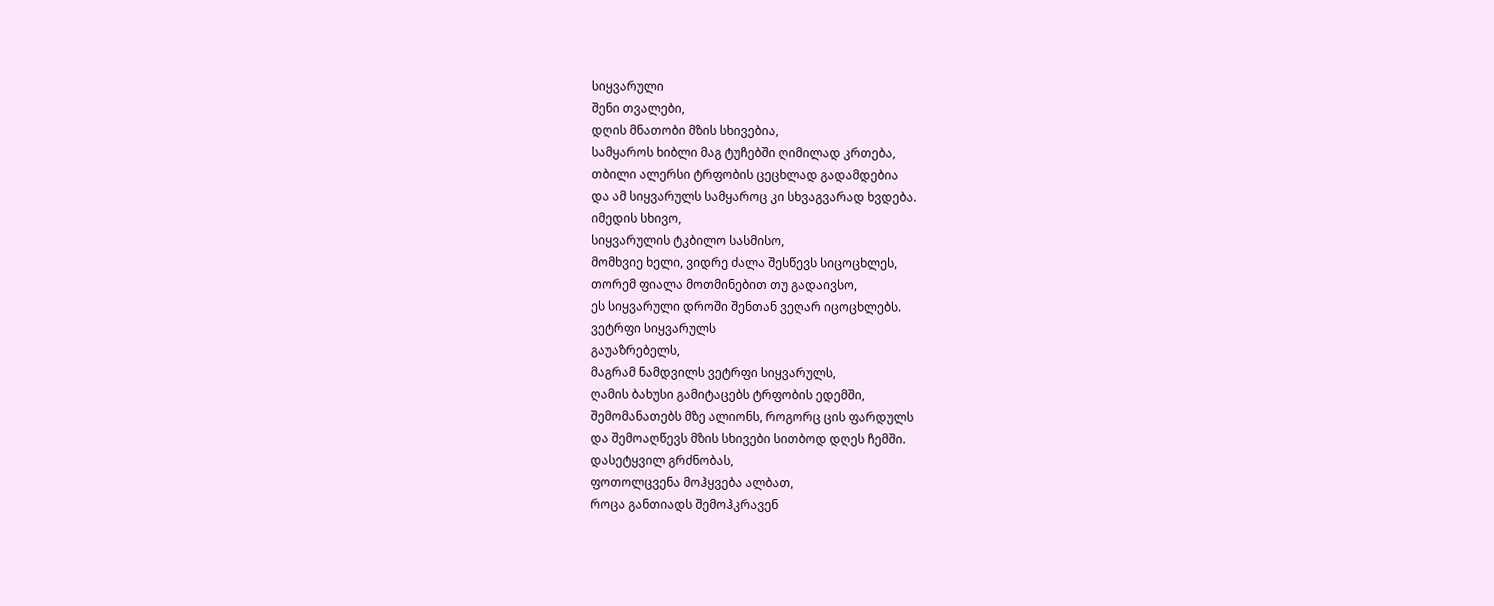სიყვარული
შენი თვალები,
დღის მნათობი მზის სხივებია,
სამყაროს ხიბლი მაგ ტუჩებში ღიმილად კრთება,
თბილი ალერსი ტრფობის ცეცხლად გადამდებია
და ამ სიყვარულს სამყაროც კი სხვაგვარად ხვდება.
იმედის სხივო,
სიყვარულის ტკბილო სასმისო,
მომხვიე ხელი, ვიდრე ძალა შესწევს სიცოცხლეს,
თორემ ფიალა მოთმინებით თუ გადაივსო,
ეს სიყვარული დროში შენთან ვეღარ იცოცხლებს.
ვეტრფი სიყვარულს
გაუაზრებელს,
მაგრამ ნამდვილს ვეტრფი სიყვარულს,
ღამის ბახუსი გამიტაცებს ტრფობის ედემში,
შემომანათებს მზე ალიონს, როგორც ცის ფარდულს
და შემოაღწევს მზის სხივები სითბოდ დღეს ჩემში.
დასეტყვილ გრძნობას,
ფოთოლცვენა მოჰყვება ალბათ,
როცა განთიადს შემოჰკრავენ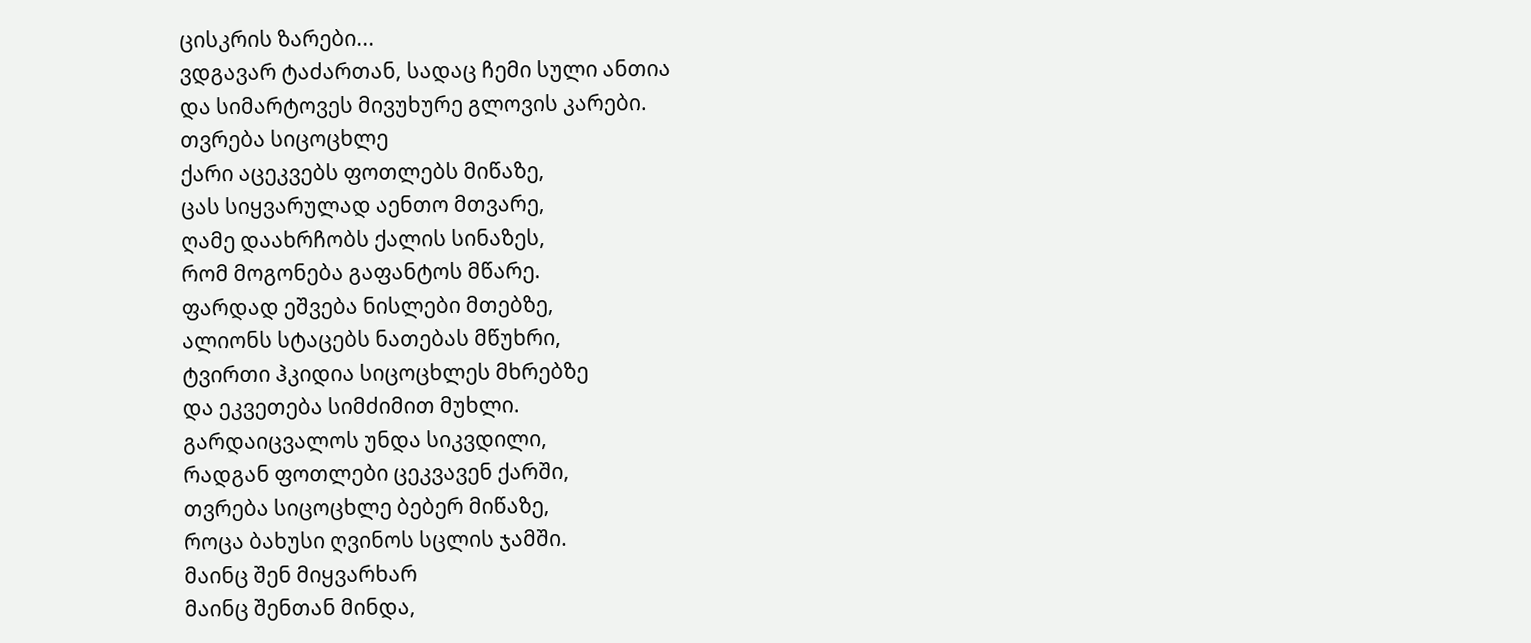ცისკრის ზარები...
ვდგავარ ტაძართან, სადაც ჩემი სული ანთია
და სიმარტოვეს მივუხურე გლოვის კარები.
თვრება სიცოცხლე
ქარი აცეკვებს ფოთლებს მიწაზე,
ცას სიყვარულად აენთო მთვარე,
ღამე დაახრჩობს ქალის სინაზეს,
რომ მოგონება გაფანტოს მწარე.
ფარდად ეშვება ნისლები მთებზე,
ალიონს სტაცებს ნათებას მწუხრი,
ტვირთი ჰკიდია სიცოცხლეს მხრებზე
და ეკვეთება სიმძიმით მუხლი.
გარდაიცვალოს უნდა სიკვდილი,
რადგან ფოთლები ცეკვავენ ქარში,
თვრება სიცოცხლე ბებერ მიწაზე,
როცა ბახუსი ღვინოს სცლის ჯამში.
მაინც შენ მიყვარხარ
მაინც შენთან მინდა,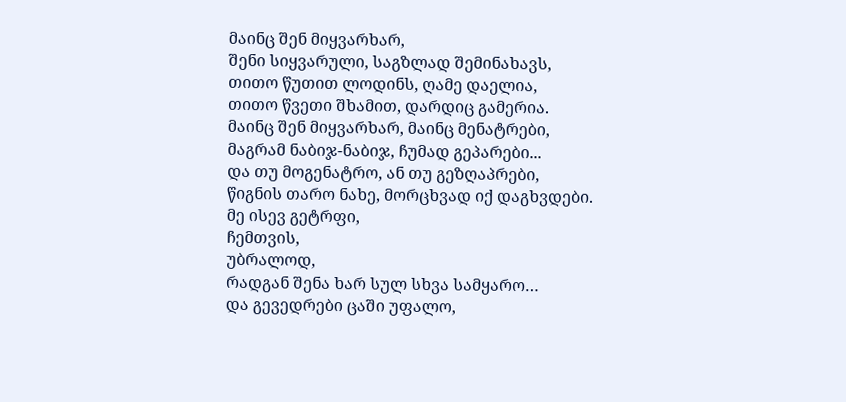მაინც შენ მიყვარხარ,
შენი სიყვარული, საგზლად შემინახავს,
თითო წუთით ლოდინს, ღამე დაელია,
თითო წვეთი შხამით, დარდიც გამერია.
მაინც შენ მიყვარხარ, მაინც მენატრები,
მაგრამ ნაბიჯ-ნაბიჯ, ჩუმად გეპარები...
და თუ მოგენატრო, ან თუ გეზღაპრები,
წიგნის თარო ნახე, მორცხვად იქ დაგხვდები.
მე ისევ გეტრფი,
ჩემთვის,
უბრალოდ,
რადგან შენა ხარ სულ სხვა სამყარო…
და გევედრები ცაში უფალო,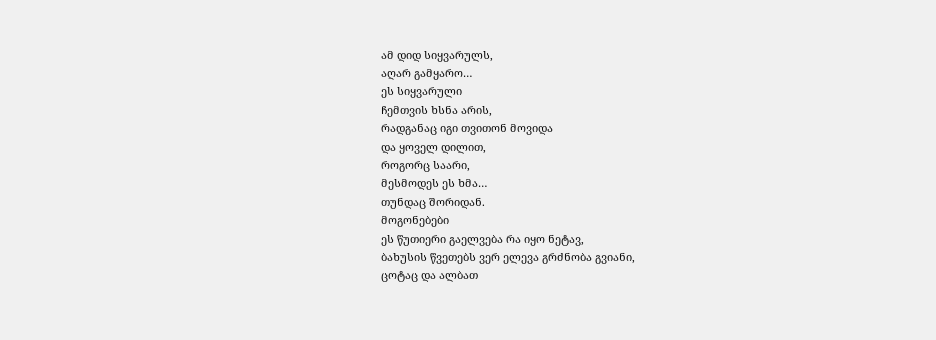ამ დიდ სიყვარულს,
აღარ გამყარო…
ეს სიყვარული
ჩემთვის ხსნა არის,
რადგანაც იგი თვითონ მოვიდა
და ყოველ დილით,
როგორც საარი,
მესმოდეს ეს ხმა…
თუნდაც შორიდან.
მოგონებები
ეს წუთიერი გაელვება რა იყო ნეტავ,
ბახუსის წვეთებს ვერ ელევა გრძნობა გვიანი,
ცოტაც და ალბათ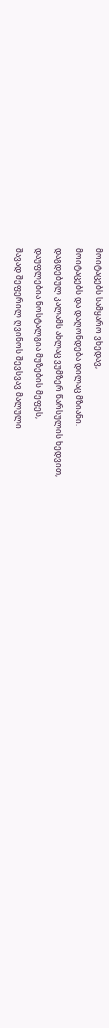მოიტაცებს სამყარო ვხედავ,
მოიტაცებს და დაღონდება დილაც მზიანი.
დაგდებულ კალამს ახლაც ვუმზერ წარსულის ხედვით,
დაუფლებია ნოსტალგია მუზების მეფეს,
შავად შეფერილ ღვინოს შევსვავ მალული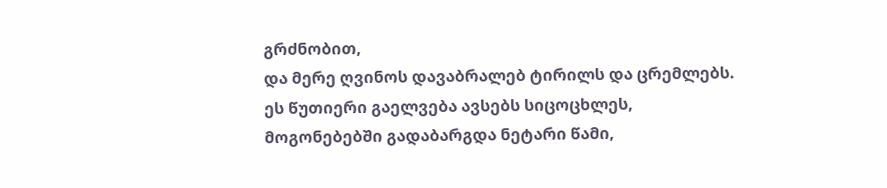გრძნობით,
და მერე ღვინოს დავაბრალებ ტირილს და ცრემლებს.
ეს წუთიერი გაელვება ავსებს სიცოცხლეს,
მოგონებებში გადაბარგდა ნეტარი წამი,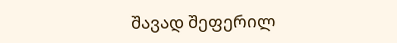შავად შეფერილ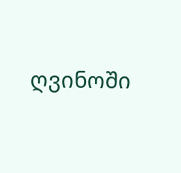ღვინოში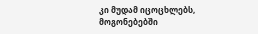კი მუდამ იცოცხლებს,
მოგონებებში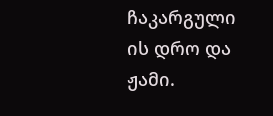ჩაკარგული ის დრო და ჟამი.